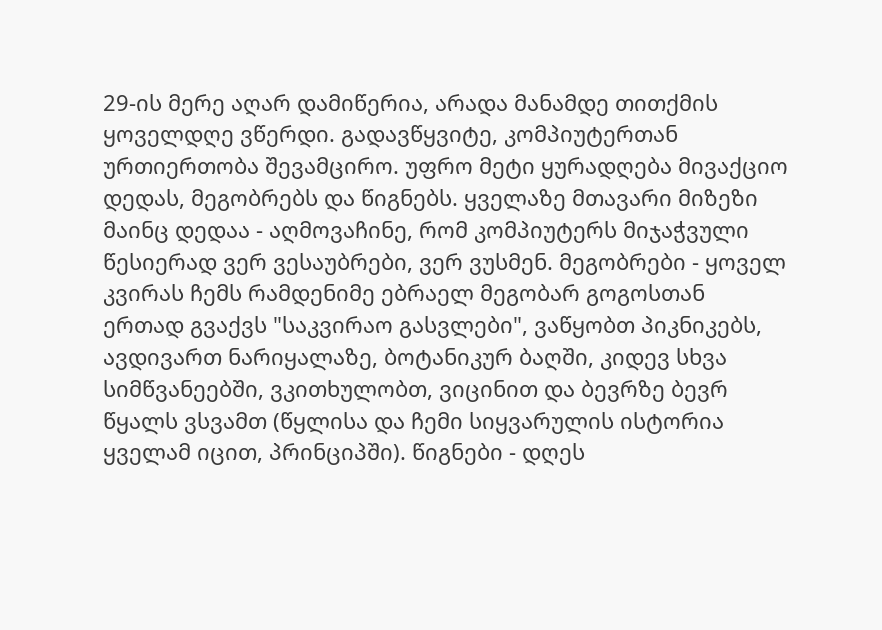29-ის მერე აღარ დამიწერია, არადა მანამდე თითქმის ყოველდღე ვწერდი. გადავწყვიტე, კომპიუტერთან ურთიერთობა შევამცირო. უფრო მეტი ყურადღება მივაქციო დედას, მეგობრებს და წიგნებს. ყველაზე მთავარი მიზეზი მაინც დედაა - აღმოვაჩინე, რომ კომპიუტერს მიჯაჭვული წესიერად ვერ ვესაუბრები, ვერ ვუსმენ. მეგობრები - ყოველ კვირას ჩემს რამდენიმე ებრაელ მეგობარ გოგოსთან ერთად გვაქვს "საკვირაო გასვლები", ვაწყობთ პიკნიკებს, ავდივართ ნარიყალაზე, ბოტანიკურ ბაღში, კიდევ სხვა სიმწვანეებში, ვკითხულობთ, ვიცინით და ბევრზე ბევრ წყალს ვსვამთ (წყლისა და ჩემი სიყვარულის ისტორია ყველამ იცით, პრინციპში). წიგნები - დღეს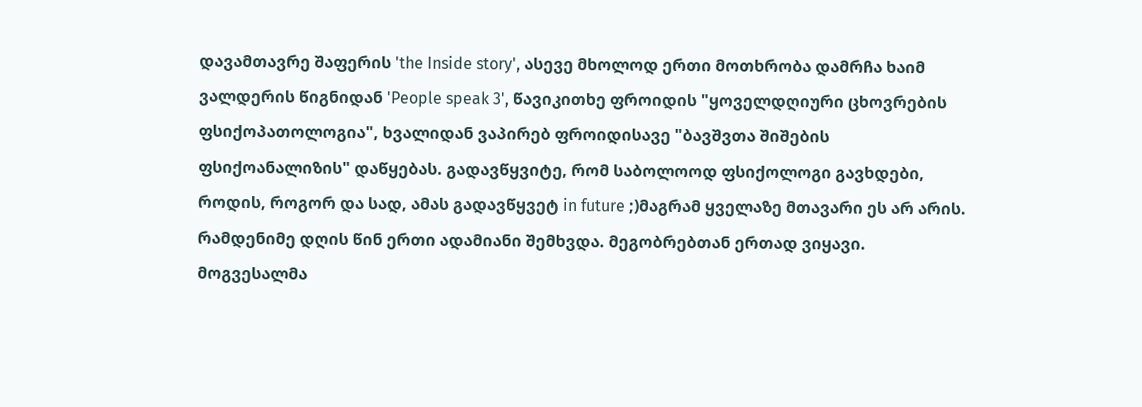დავამთავრე შაფერის 'the Inside story', ასევე მხოლოდ ერთი მოთხრობა დამრჩა ხაიმ ვალდერის წიგნიდან 'People speak 3', წავიკითხე ფროიდის "ყოველდღიური ცხოვრების ფსიქოპათოლოგია", ხვალიდან ვაპირებ ფროიდისავე "ბავშვთა შიშების ფსიქოანალიზის" დაწყებას. გადავწყვიტე, რომ საბოლოოდ ფსიქოლოგი გავხდები, როდის, როგორ და სად, ამას გადავწყვეტ in future ;)მაგრამ ყველაზე მთავარი ეს არ არის.
რამდენიმე დღის წინ ერთი ადამიანი შემხვდა. მეგობრებთან ერთად ვიყავი. მოგვესალმა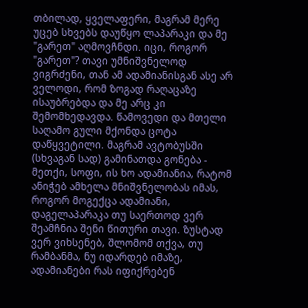თბილად, ყველაფერი, მაგრამ მერე უცებ სხვებს დაუწყო ლაპარაკი და მე "გარეთ" აღმოვჩნდი. იცი, როგორ "გარეთ"? თავი უმნიშვნელოდ ვიგრძენი, თან ამ ადამიანისგან ასე არ ველოდი, რომ ზოგად რაღაცაზე ისაუბრებდა და მე არც კი შემომხედავდა. წამოვედი და მთელი საღამო გული მქონდა ცოტა დაწყვეტილი. მაგრამ ავტობუსში (სხვაგან სად) გამინათდა გონება - მეთქი, სოფი, ის ხო ადამიანია, რატომ ანიჭებ ამხელა მნიშვნელობას იმას, როგორ მოგექცა ადამიანი, დაგელაპარაკა თუ საერთოდ ვერ შეამჩნია შენი წითური თავი. ზუსტად ვერ ვიხსენებ, შლომომ თქვა, თუ რამბანმა, ნუ იდარდებ იმაზე, ადამიანები რას იფიქრებენ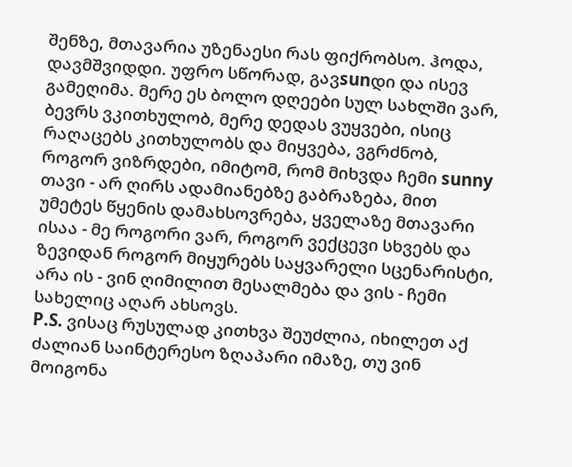შენზე, მთავარია უზენაესი რას ფიქრობსო. ჰოდა, დავმშვიდდი. უფრო სწორად, გავsunდი და ისევ გამეღიმა. მერე ეს ბოლო დღეები სულ სახლში ვარ, ბევრს ვკითხულობ, მერე დედას ვუყვები, ისიც რაღაცებს კითხულობს და მიყვება, ვგრძნობ, როგორ ვიზრდები, იმიტომ, რომ მიხვდა ჩემი sunny თავი - არ ღირს ადამიანებზე გაბრაზება, მით უმეტეს წყენის დამახსოვრება, ყველაზე მთავარი ისაა - მე როგორი ვარ, როგორ ვექცევი სხვებს და ზევიდან როგორ მიყურებს საყვარელი სცენარისტი, არა ის - ვინ ღიმილით მესალმება და ვის - ჩემი სახელიც აღარ ახსოვს.
P.S. ვისაც რუსულად კითხვა შეუძლია, იხილეთ აქ ძალიან საინტერესო ზღაპარი იმაზე, თუ ვინ მოიგონა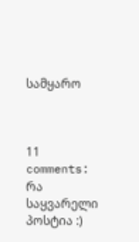სამყარო



11 comments:
რა საყვარელი პოსტია :)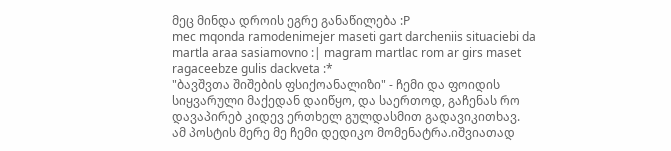მეც მინდა დროის ეგრე განაწილება :P
mec mqonda ramodenimejer maseti gart darcheniis situaciebi da martla araa sasiamovno :| magram martlac rom ar girs maset ragaceebze gulis dackveta :*
"ბავშვთა შიშების ფსიქოანალიზი" - ჩემი და ფოიდის სიყვარული მაქედან დაიწყო, და საერთოდ, გაჩენას რო დავაპირებ კიდევ ერთხელ გულდასმით გადავიკითხავ.
ამ პოსტის მერე მე ჩემი დედიკო მომენატრა.იშვიათად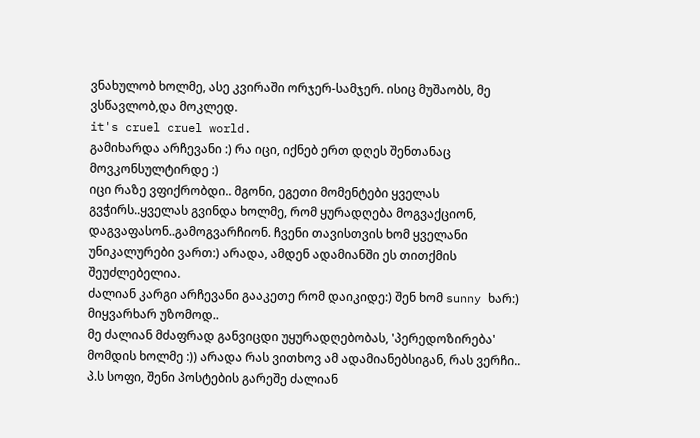ვნახულობ ხოლმე, ასე კვირაში ორჯერ-სამჯერ. ისიც მუშაობს, მე ვსწავლობ,და მოკლედ.
it's cruel cruel world.
გამიხარდა არჩევანი :) რა იცი, იქნებ ერთ დღეს შენთანაც მოვკონსულტირდე :)
იცი რაზე ვფიქრობდი.. მგონი, ეგეთი მომენტები ყველას გვჭირს..ყველას გვინდა ხოლმე, რომ ყურადღება მოგვაქციონ, დაგვაფასონ..გამოგვარჩიონ. ჩვენი თავისთვის ხომ ყველანი უნიკალურები ვართ:) არადა, ამდენ ადამიანში ეს თითქმის შეუძლებელია.
ძალიან კარგი არჩევანი გააკეთე რომ დაიკიდე:) შენ ხომ sunny ხარ:)
მიყვარხარ უზომოდ..
მე ძალიან მძაფრად განვიცდი უყურადღებობას, 'პერედოზირება' მომდის ხოლმე :)) არადა რას ვითხოვ ამ ადამიანებსიგან, რას ვერჩი..
პ.ს სოფი, შენი პოსტების გარეშე ძალიან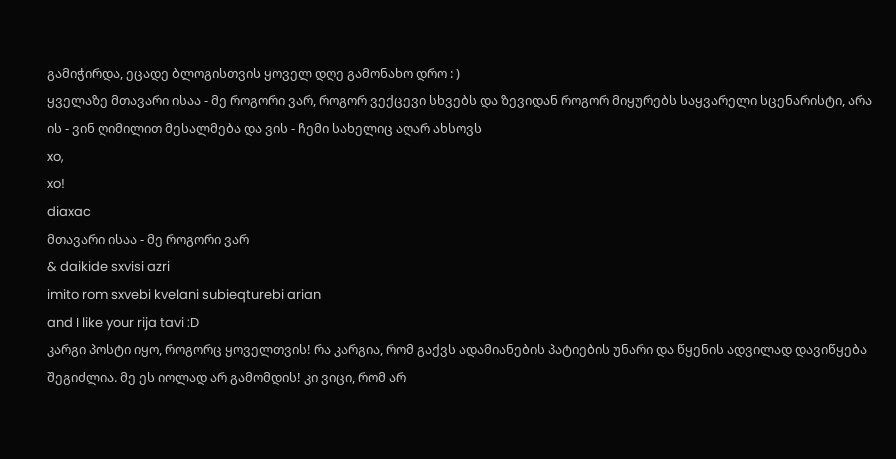გამიჭირდა, ეცადე ბლოგისთვის ყოველ დღე გამონახო დრო : )
ყველაზე მთავარი ისაა - მე როგორი ვარ, როგორ ვექცევი სხვებს და ზევიდან როგორ მიყურებს საყვარელი სცენარისტი, არა ის - ვინ ღიმილით მესალმება და ვის - ჩემი სახელიც აღარ ახსოვს
xo,
xo!
diaxac
მთავარი ისაა - მე როგორი ვარ
& daikide sxvisi azri
imito rom sxvebi kvelani subieqturebi arian
and I like your rija tavi :D
კარგი პოსტი იყო, როგორც ყოველთვის! რა კარგია, რომ გაქვს ადამიანების პატიების უნარი და წყენის ადვილად დავიწყება შეგიძლია. მე ეს იოლად არ გამომდის! კი ვიცი, რომ არ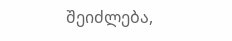შეიძლება,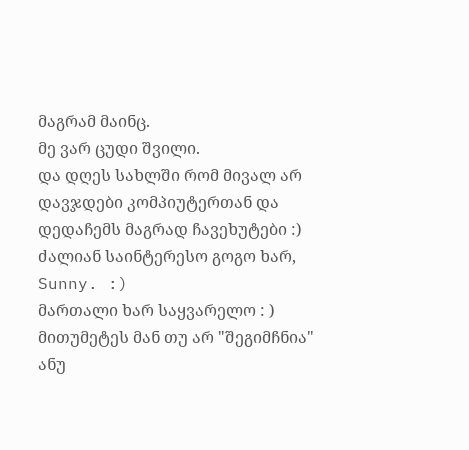მაგრამ მაინც.
მე ვარ ცუდი შვილი.
და დღეს სახლში რომ მივალ არ დავჯდები კომპიუტერთან და დედაჩემს მაგრად ჩავეხუტები :)
ძალიან საინტერესო გოგო ხარ, Sunny. :)
მართალი ხარ საყვარელო : ) მითუმეტეს მან თუ არ "შეგიმჩნია" ანუ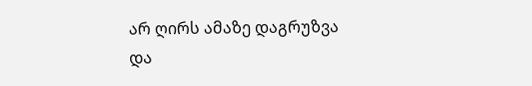არ ღირს ამაზე დაგრუზვა და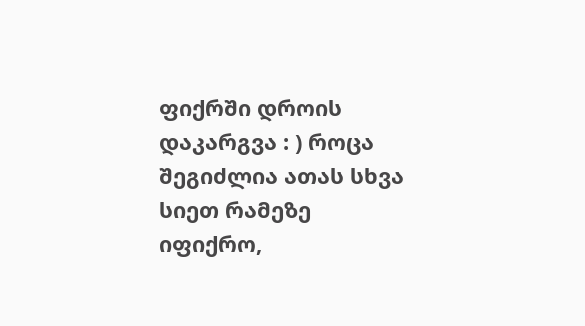ფიქრში დროის დაკარგვა : ) როცა შეგიძლია ათას სხვა სიეთ რამეზე იფიქრო,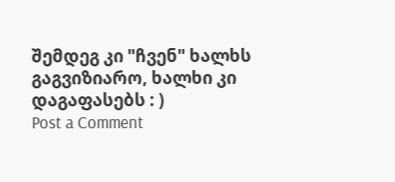შემდეგ კი "ჩვენ" ხალხს გაგვიზიარო, ხალხი კი დაგაფასებს : )
Post a Comment